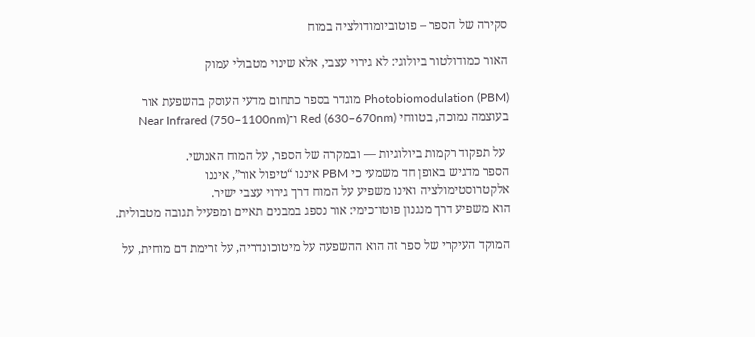סקירה של הספר – פוטוביומודולציה במוח

האור כמודולטור ביולוגי: לא גירוי עצבי, אלא שינוי מטבולי עמוק

Photobiomodulation (PBM) מוגדר בספר כתחום מדעי העוסק בהשפעת אור בעוצמה נמוכה, בטווחי Red (630–670nm) ו־Near Infrared (750–1100nm)

 על תפקוד רקמות ביולוגיות — ובמקרה של הספר, על המוח האנושי.
הספר מדגיש באופן חד משמעי כי PBM איננו “טיפול אור”, איננו אלקטרוסטימולציה ואינו משפיע על המוח דרך גירוי עצבי ישיר.
הוא משפיע דרך מנגנון פוטו־כימי: אור נספג במבנים תאיים ומפעיל תגובה מטבולית.

המוקד העיקרי של ספר זה הוא ההשפעה על מיטוכונדריה, על זרימת דם מוחית, על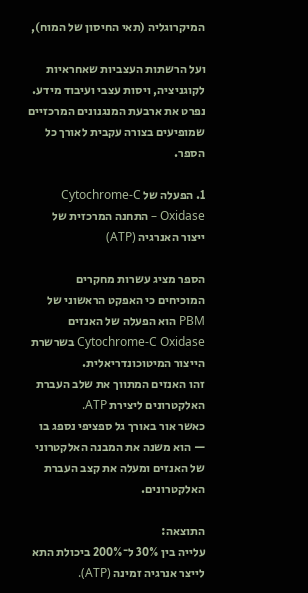המיקרוגליה (תאי החיסון של המוח),

ועל הרשתות העצביות שאחראיות לקוגניציה, ויסות עצבי ועיבוד מידע.
נפרט את ארבעת המנגנונים המרכזיים שמופיעים בצורה עקבית לאורך כל הספר.

1. הפעלה של Cytochrome-C Oxidase – התחנה המרכזית של ייצור האנרגיה (ATP)

הספר מציג עשרות מחקרים המוכיחים כי האפקט הראשוני של PBM הוא הפעלה של האנזים Cytochrome-C Oxidase בשרשרת הייצור המיטוכונדריאלית.
זהו האנזים המתווך את שלב העברת האלקטרונים ליצירת ATP.
כאשר אור באורך גל ספציפי נספג בו — הוא משנה את המבנה האלקטרוני של האנזים ומעלה את קצב העברת האלקטרונים.

התוצאה:
עלייה בין 30% ל־200% ביכולת התא לייצר אנרגיה זמינה (ATP).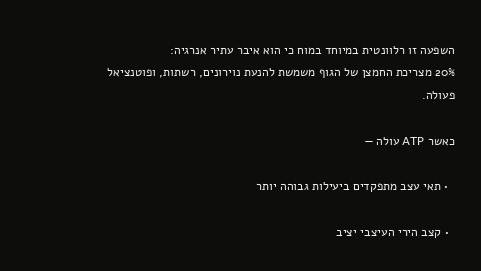השפעה זו רלוונטית במיוחד במוח כי הוא איבר עתיר אנרגיה:
20% מצריכת החמצן של הגוף משמשת להנעת נוירונים, רשתות, ופוטנציאל פעולה.

כאשר ATP עולה —

  • תאי עצב מתפקדים ביעילות גבוהה יותר

  • קצב הירי העיצבי יציב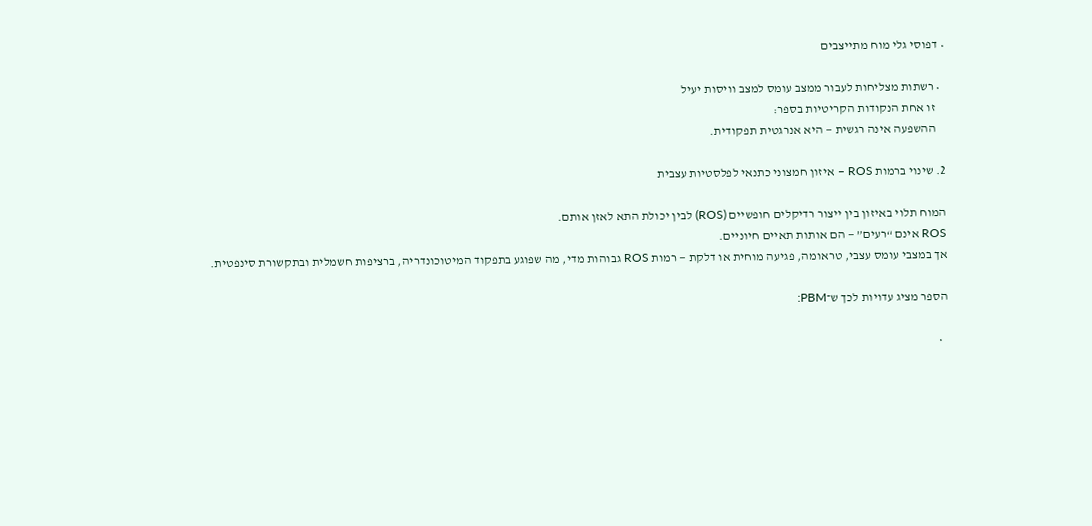• דפוסי גלי מוח מתייצבים

  • רשתות מצליחות לעבור ממצב עומס למצב וויסות יעיל
    זו אחת הנקודות הקריטיות בספר:
    ההשפעה אינה רגשית — היא אנרגטית תפקודית.

2. שינוי ברמות ROS – איזון חמצוני כתנאי לפלסטיות עצבית

המוח תלוי באיזון בין ייצור רדיקלים חופשיים (ROS) לבין יכולת התא לאזן אותם.
ROS אינם “רעים” — הם אותות תאיים חיוניים.
אך במצבי עומס עצבי, טראומה, פגיעה מוחית או דלקת — רמות ROS גבוהות מדי, מה שפוגע בתפקוד המיטוכונדריה, ברציפות חשמלית ובתקשורת סינפטית.

הספר מציג עדויות לכך ש־PBM:

  •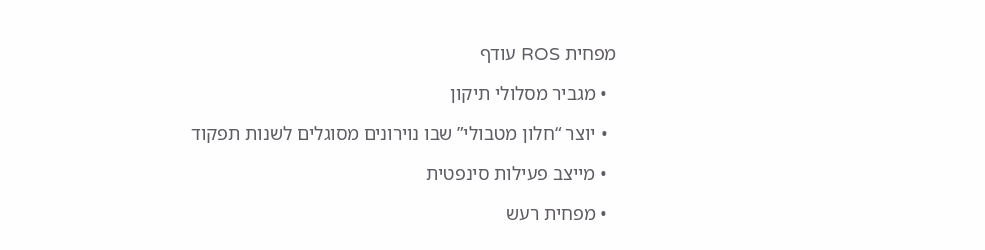מפחית ROS עודף

  • מגביר מסלולי תיקון

  • יוצר “חלון מטבולי” שבו נוירונים מסוגלים לשנות תפקוד

  • מייצב פעילות סינפטית

  • מפחית רעש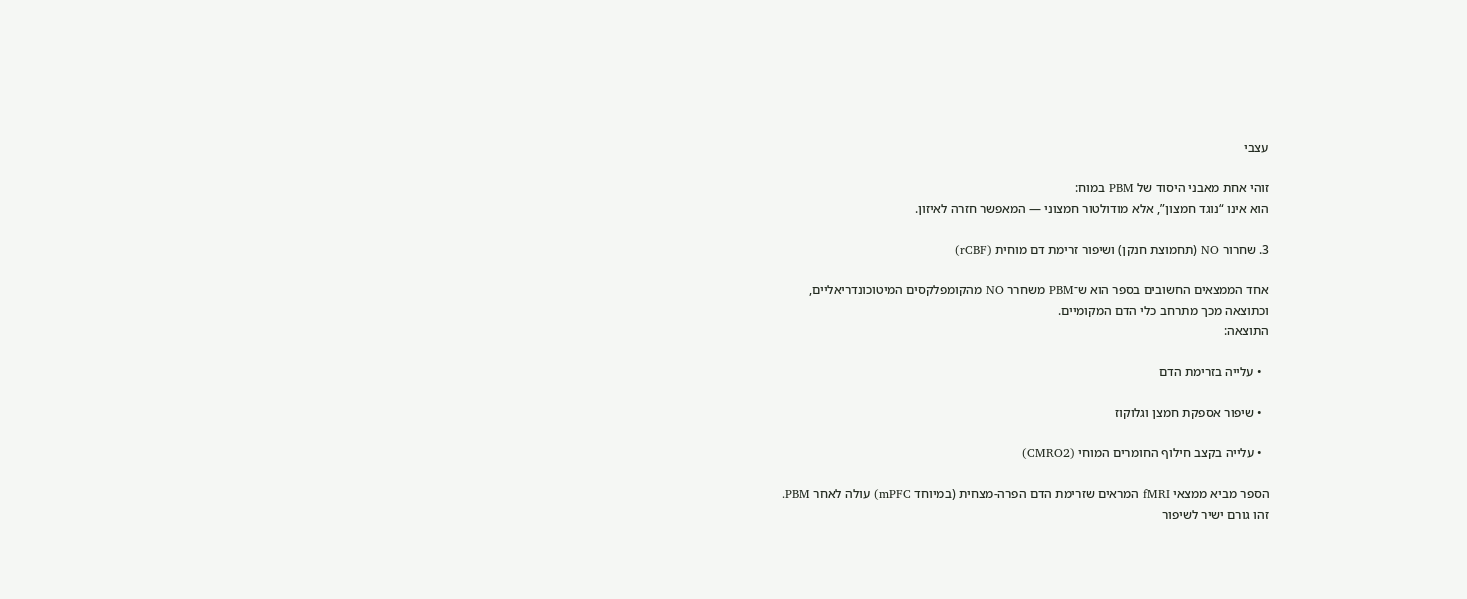עצבי

זוהי אחת מאבני היסוד של PBM במוח:
הוא אינו “נוגד חמצון”, אלא מודולטור חמצוני — המאפשר חזרה לאיזון.

3. שחרור NO (תחמוצת חנקן) ושיפור זרימת דם מוחית (rCBF)

אחד הממצאים החשובים בספר הוא ש־PBM משחרר NO מהקומפלקסים המיטוכונדריאליים,
וכתוצאה מכך מתרחב כלי הדם המקומיים.
התוצאה:

  • עלייה בזרימת הדם

  • שיפור אספקת חמצן וגלוקוז

  • עלייה בקצב חילוף החומרים המוחי (CMRO2)

הספר מביא ממצאי fMRI המראים שזרימת הדם הפרה-מצחית (במיוחד mPFC) עולה לאחר PBM.
זהו גורם ישיר לשיפור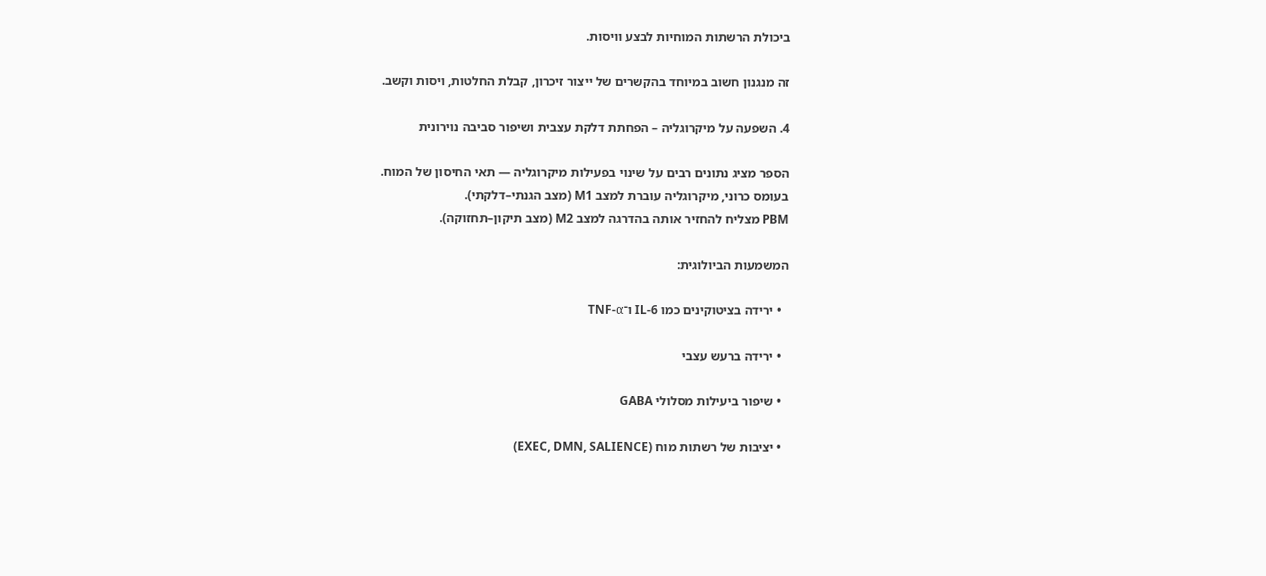ביכולת הרשתות המוחיות לבצע וויסות.

זה מנגנון חשוב במיוחד בהקשרים של ייצור זיכרון, קבלת החלטות, ויסות וקשב.

4. השפעה על מיקרוגליה – הפחתת דלקת עצבית ושיפור סביבה נוירונית

הספר מציג נתונים רבים על שינוי בפעילות מיקרוגליה — תאי החיסון של המוח.
בעומס כרוני, מיקרוגליה עוברת למצב M1 (מצב הגנתי–דלקתי).
PBM מצליח להחזיר אותה בהדרגה למצב M2 (מצב תיקון–תחזוקה).

המשמעות הביולוגית:

  • ירידה בציטוקינים כמו IL-6 ו־TNF-α

  • ירידה ברעש עצבי

  • שיפור ביעילות מסלולי GABA

  • יציבות של רשתות מוח (EXEC, DMN, SALIENCE)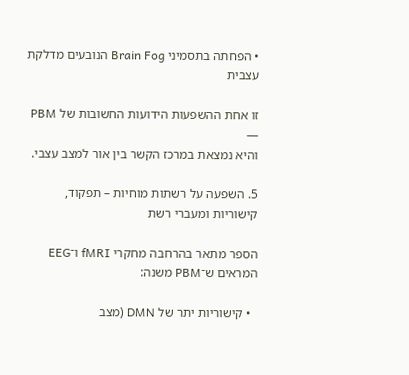• הפחתה בתסמיני Brain Fog הנובעים מדלקת עצבית

זו אחת ההשפעות הידועות החשובות של PBM —
והיא נמצאת במרכז הקשר בין אור למצב עצבי.

5. השפעה על רשתות מוחיות – תפקוד, קישוריות ומעברי רשת

הספר מתאר בהרחבה מחקרי fMRI ו־EEG המראים ש־PBM משנה:

  • קישוריות יתר של DMN (מצב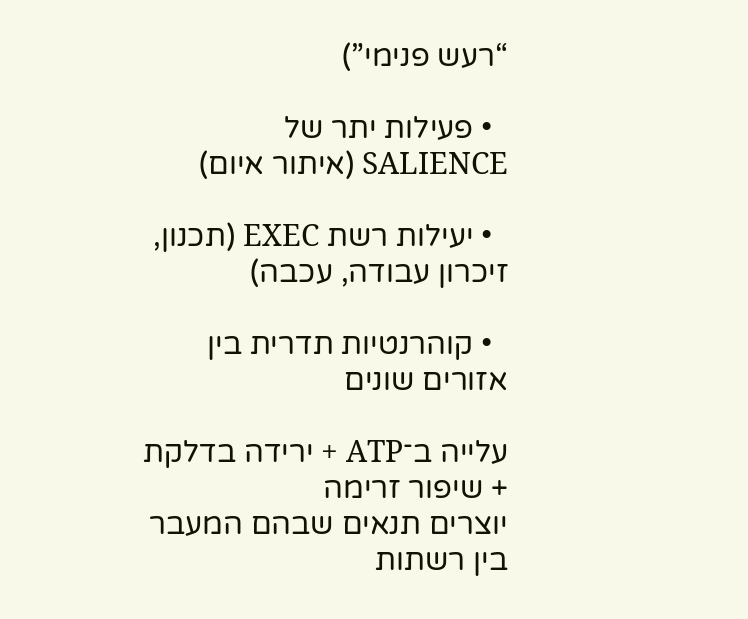“רעש פנימי”)

  • פעילות יתר של SALIENCE (איתור איום)

  • יעילות רשת EXEC (תכנון, זיכרון עבודה, עכבה)

  • קוהרנטיות תדרית בין אזורים שונים

עלייה ב־ATP + ירידה בדלקת + שיפור זרימה
יוצרים תנאים שבהם המעבר בין רשתות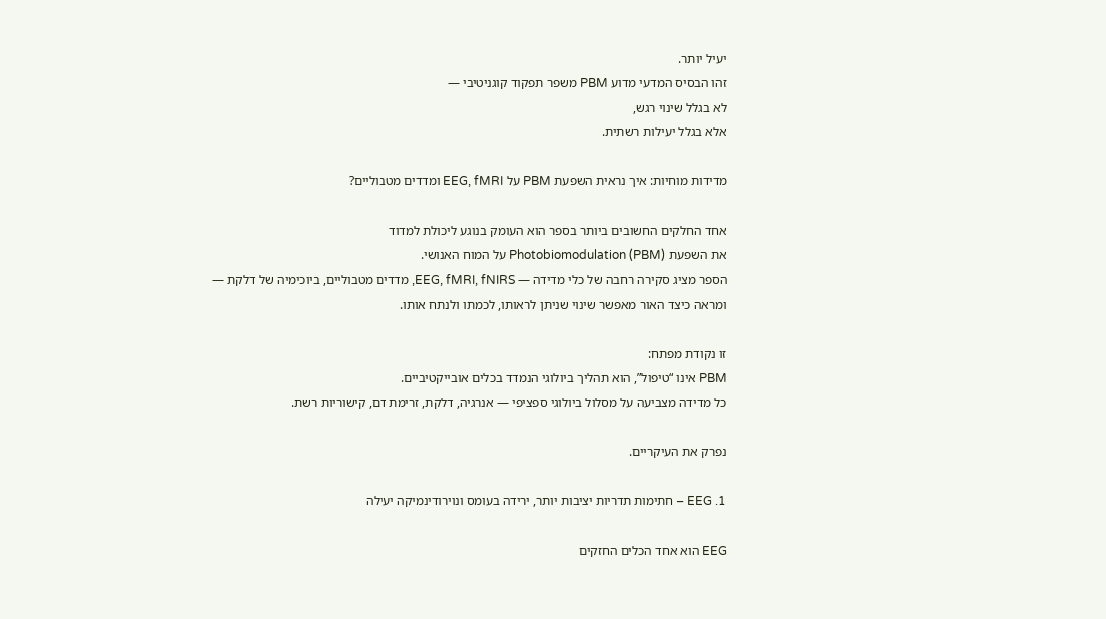יעיל יותר.
זהו הבסיס המדעי מדוע PBM משפר תפקוד קוגניטיבי —
לא בגלל שינוי רגש,
אלא בגלל יעילות רשתית.

מדידות מוחיות: איך נראית השפעת PBM על EEG, fMRI ומדדים מטבוליים?

אחד החלקים החשובים ביותר בספר הוא העומק בנוגע ליכולת למדוד
את השפעת Photobiomodulation (PBM) על המוח האנושי.
הספר מציג סקירה רחבה של כלי מדידה — EEG, fMRI, fNIRS, מדדים מטבוליים, ביוכימיה של דלקת —
ומראה כיצד האור מאפשר שינוי שניתן לראותו, לכמתו ולנתח אותו.

זו נקודת מפתח:
PBM אינו “טיפול”, הוא תהליך ביולוגי הנמדד בכלים אובייקטיביים.
כל מדידה מצביעה על מסלול ביולוגי ספציפי — אנרגיה, דלקת, זרימת דם, קישוריות רשת.

נפרק את העיקריים.

1. EEG – חתימות תדריות יציבות יותר, ירידה בעומס ונוירודינמיקה יעילה

EEG הוא אחד הכלים החזקים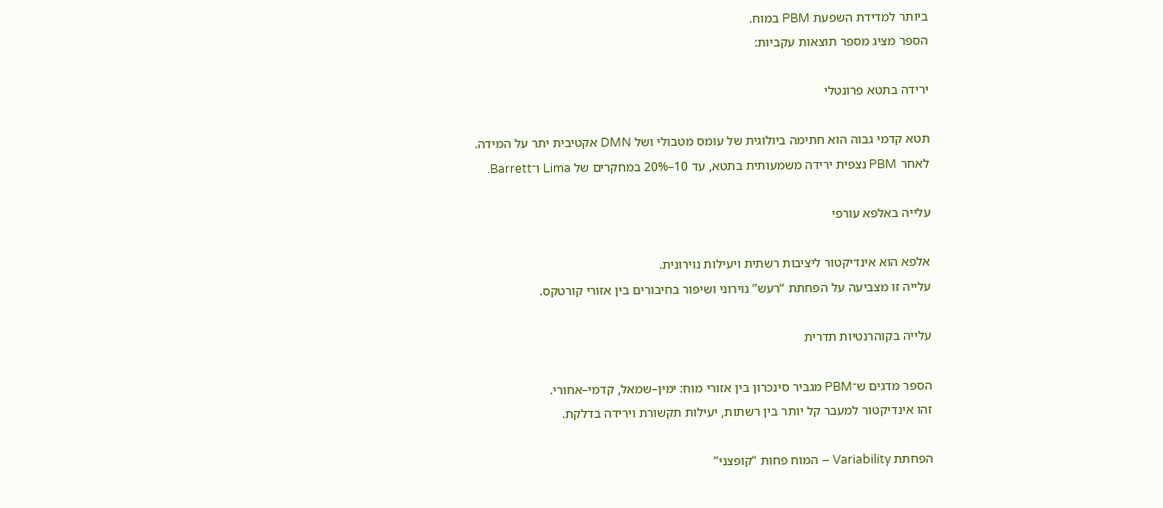ביותר למדידת השפעת PBM במוח.
הספר מציג מספר תוצאות עקביות:

ירידה בתטא פרונטלי

תטא קדמי גבוה הוא חתימה ביולוגית של עומס מטבולי ושל DMN אקטיבית יתר על המידה.
לאחר PBM נצפית ירידה משמעותית בתטא, עד 10–20% במחקרים של Lima ו־Barrett.

עלייה באלפא עורפי

אלפא הוא אינדיקטור ליציבות רשתית ויעילות נוירונית.
עלייה זו מצביעה על הפחתת “רעש” נוירוני ושיפור בחיבורים בין אזורי קורטקס.

עלייה בקוהרנטיות תדרית

הספר מדגים ש־PBM מגביר סינכרון בין אזורי מוח: ימין–שמאל, קדמי–אחורי.
זהו אינדיקטור למעבר קל יותר בין רשתות, יעילות תקשורת וירידה בדלקת.

הפחתת Variability – המוח פחות “קופצני”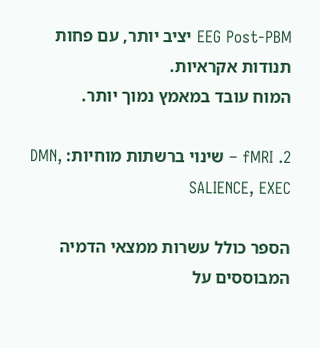EEG Post-PBM יציב יותר, עם פחות תנודות אקראיות.
המוח עובד במאמץ נמוך יותר.

2. fMRI – שינוי ברשתות מוחיות: DMN, SALIENCE, EXEC

הספר כולל עשרות ממצאי הדמיה המבוססים על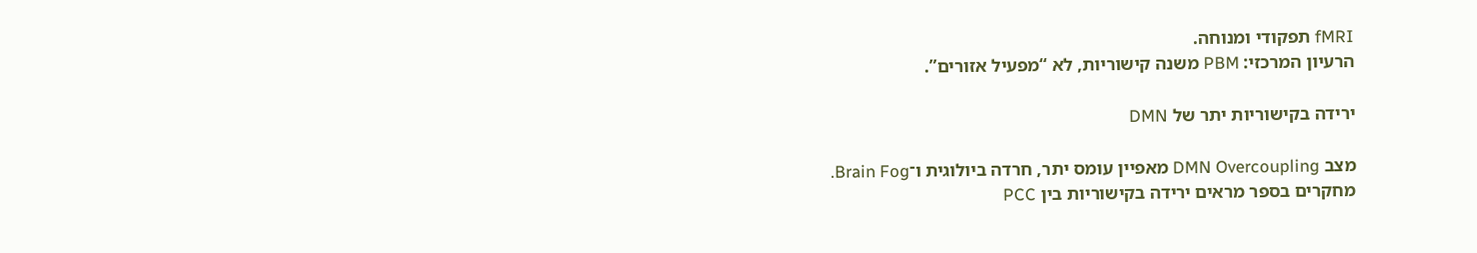fMRI תפקודי ומנוחה.
הרעיון המרכזי: PBM משנה קישוריות, לא “מפעיל אזורים”.

ירידה בקישוריות יתר של DMN

מצב DMN Overcoupling מאפיין עומס יתר, חרדה ביולוגית ו־Brain Fog.
מחקרים בספר מראים ירידה בקישוריות בין PCC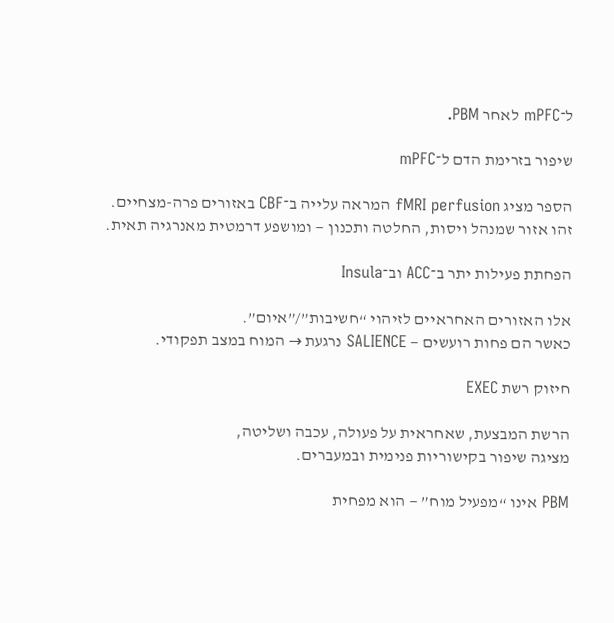ל־mPFC לאחר PBM.

שיפור בזרימת הדם ל־mPFC

הספר מציג fMRI perfusion המראה עלייה ב־CBF באזורים פרה-מצחיים.
זהו אזור שמנהל ויסות, החלטה ותכנון — ומושפע דרמטית מאנרגיה תאית.

הפחתת פעילות יתר ב־ACC וב־Insula

אלו האזורים האחראיים לזיהוי “חשיבות”/”איום”.
כאשר הם פחות רועשים — SALIENCE נרגעת → המוח במצב תפקודי.

חיזוק רשת EXEC

הרשת המבצעת, שאחראית על פעולה, עכבה ושליטה,
מציגה שיפור בקישוריות פנימית ובמעברים.

PBM אינו “מפעיל מוח” — הוא מפחית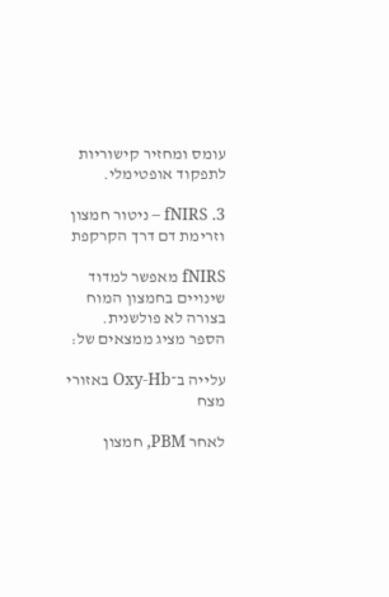עומס ומחזיר קישוריות לתפקוד אופטימלי.

3. fNIRS – ניטור חמצון וזרימת דם דרך הקרקפת

fNIRS מאפשר למדוד שינויים בחמצון המוח בצורה לא פולשנית.
הספר מציג ממצאים של:

עלייה ב־Oxy-Hb באזורי מצח

לאחר PBM, חמצון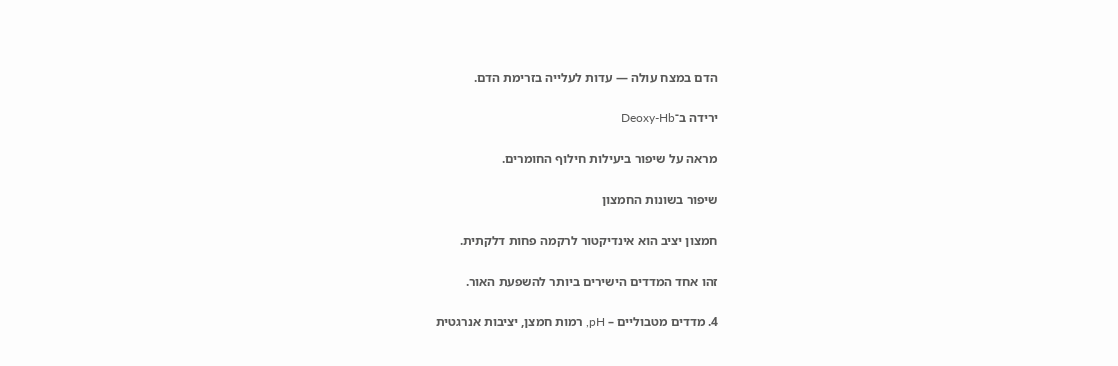הדם במצח עולה — עדות לעלייה בזרימת הדם.

ירידה ב־Deoxy-Hb

מראה על שיפור ביעילות חילוף החומרים.

שיפור בשונות החמצון

חמצון יציב הוא אינדיקטור לרקמה פחות דלקתית.

זהו אחד המדדים הישירים ביותר להשפעת האור.

4. מדדים מטבוליים – pH, רמות חמצן, יציבות אנרגטית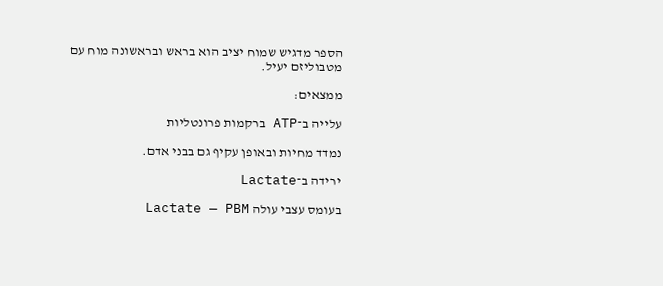הספר מדגיש שמוח יציב הוא בראש ובראשונה מוח עם מטבוליזם יעיל.

ממצאים:

עלייה ב־ATP ברקמות פרונטליות

נמדד מחיות ובאופן עקיף גם בבני אדם.

ירידה ב־Lactate

בעומס עצבי עולה Lactate — PBM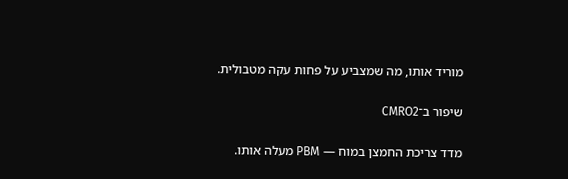מוריד אותו, מה שמצביע על פחות עקה מטבולית.

שיפור ב־CMRO2

מדד צריכת החמצן במוח — PBM מעלה אותו.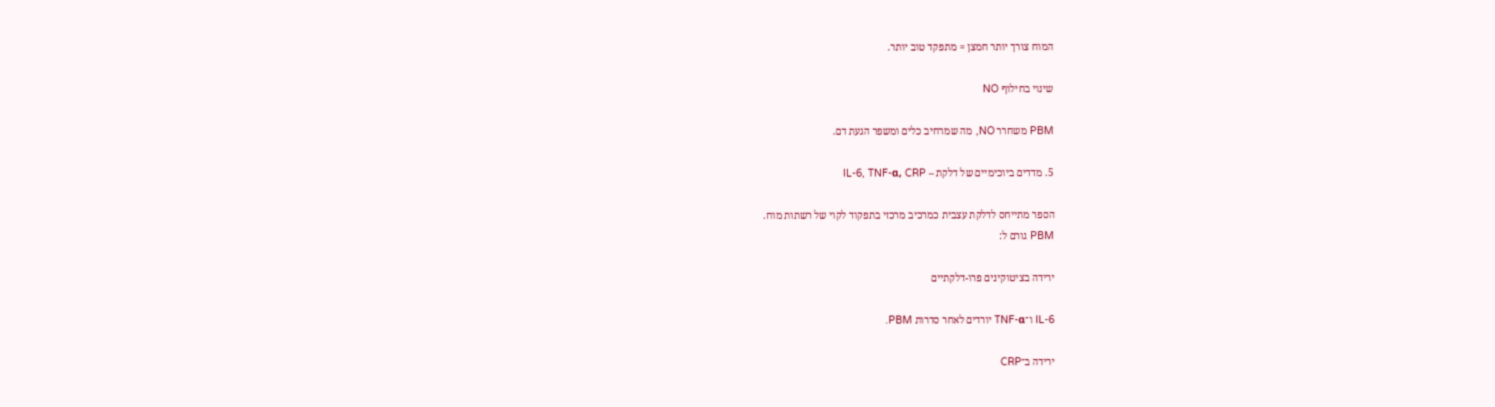המוח צורך יותר חמצן = מתפקד טוב יותר.

שינוי בחילוף NO

PBM משחרר NO, מה שמרחיב כלים ומשפר הגעת דם.

5. מדדים ביוכימיים של דלקת – IL-6, TNF-α, CRP

הספר מתייחס לדלקת עצבית כמרכיב מרכזי בתפקוד לקוי של רשתות מוח.
PBM גורם ל:

ירידה בציטוקינים פרו-דלקתיים

IL-6 ו־TNF-α יורדים לאחר סדרות PBM.

ירידה ב־CRP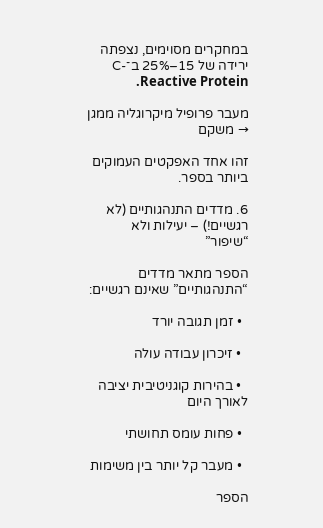במחקרים מסוימים, נצפתה ירידה של 15–25% ב־C-Reactive Protein.

מעבר פרופיל מיקרוגליה ממגן → משקם

זהו אחד האפקטים העמוקים ביותר בספר.

6. מדדים התנהגותיים (לא רגשיים!) – יעילות ולא “שיפור”

הספר מתאר מדדים “התנהגותיים” שאינם רגשיים:

  • זמן תגובה יורד

  • זיכרון עבודה עולה

  • בהירות קוגניטיבית יציבה לאורך היום

  • פחות עומס תחושתי

  • מעבר קל יותר בין משימות

הספר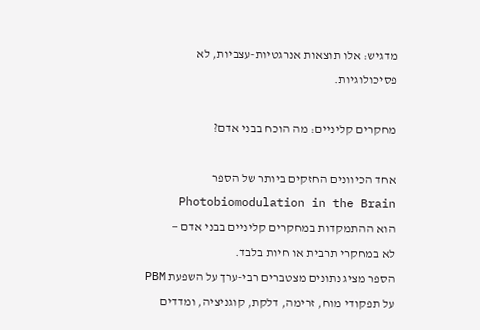מדגיש: אלו תוצאות אנרגטיות-עצביות, לא פסיכולוגיות.

מחקרים קליניים: מה הוכח בבני אדם?

אחד הכיוונים החזקים ביותר של הספר Photobiomodulation in the Brain
הוא ההתמקדות במחקרים קליניים בבני אדם —
לא במחקרי תרבית או חיות בלבד.
הספר מציג נתונים מצטברים רבי-ערך על השפעת PBM על תפקודי מוח, זרימה, דלקת, קוגניציה, ומדדים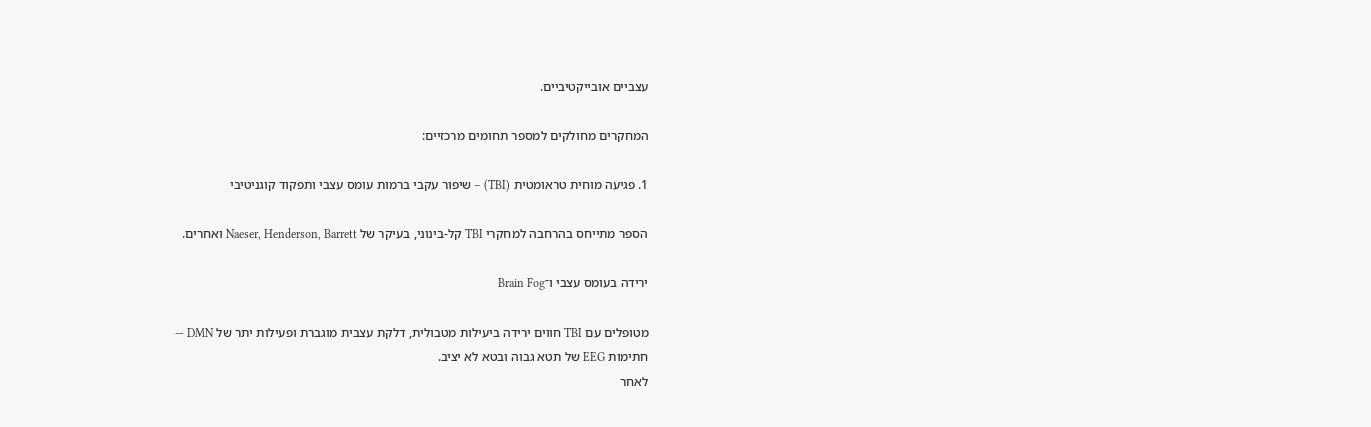עצביים אובייקטיביים.

המחקרים מחולקים למספר תחומים מרכזיים:

1. פגיעה מוחית טראומטית (TBI) – שיפור עקבי ברמות עומס עצבי ותפקוד קוגניטיבי

הספר מתייחס בהרחבה למחקרי TBI קל-בינוני, בעיקר של Naeser, Henderson, Barrett ואחרים.

ירידה בעומס עצבי ו־Brain Fog

מטופלים עם TBI חווים ירידה ביעילות מטבולית, דלקת עצבית מוגברת ופעילות יתר של DMN —
חתימות EEG של תטא גבוה ובטא לא יציב.
לאחר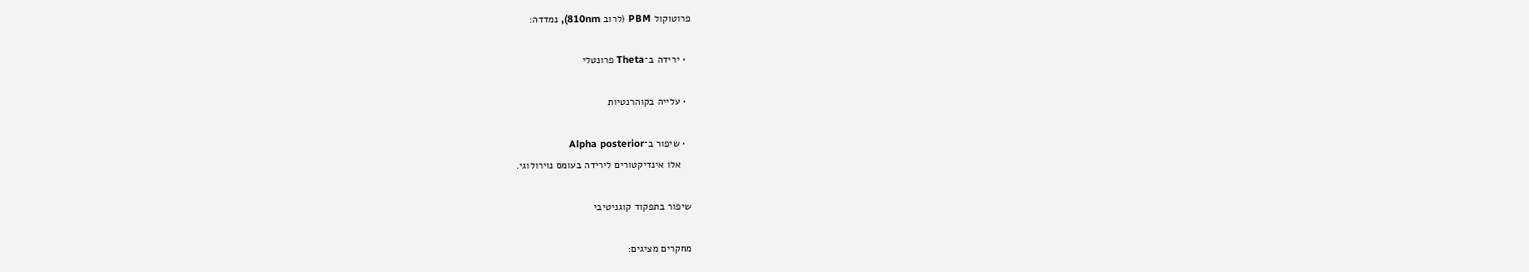פרוטוקול PBM (לרוב 810nm), נמדדה:

  • ירידה ב־Theta פרונטלי

  • עלייה בקוהרנטיות

  • שיפור ב־Alpha posterior
    אלו אינדיקטורים לירידה בעומס נוירולוגי.

שיפור בתפקוד קוגניטיבי

מחקרים מציגים: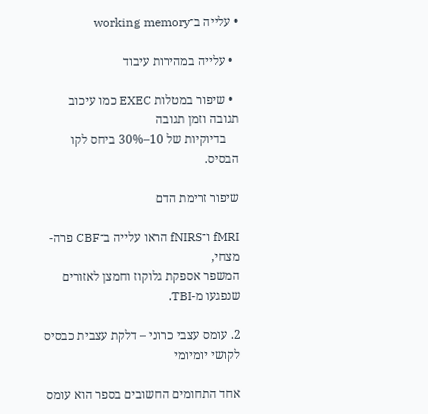• עלייה ב־working memory

  • עלייה במהירות עיבוד

  • שיפור במטלות EXEC כמו עיכוב תגובה וזמן תגובה
    בדיוקיות של 10–30% ביחס לקו הבסיס.

שיפור זרימת הדם

fMRI ו־fNIRS הראו עלייה ב־CBF פרה-מצחי,
המשפר אספקת גלוקוז וחמצן לאזורים שנפגעו מ-TBI.

2. עומס עצבי כרוני – דלקת עצבית כבסיס לקושי יומיומי

אחד התחומים החשובים בספר הוא עומס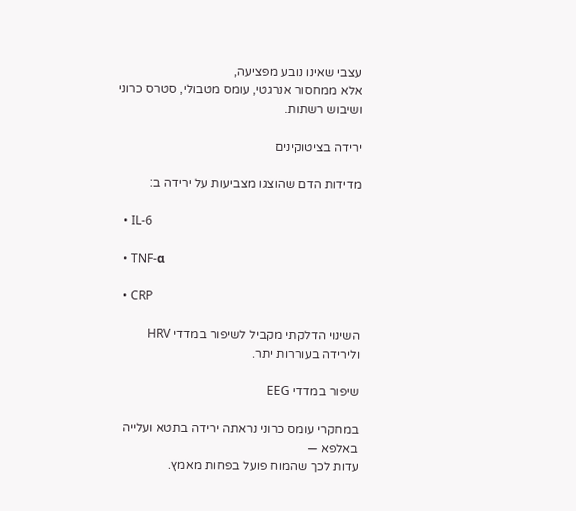עצבי שאינו נובע מפציעה,
אלא ממחסור אנרגטי, עומס מטבולי, סטרס כרוני ושיבוש רשתות.

ירידה בציטוקינים

מדידות הדם שהוצגו מצביעות על ירידה ב:

  • IL-6

  • TNF-α

  • CRP

השינוי הדלקתי מקביל לשיפור במדדי HRV ולירידה בעוררות יתר.

שיפור במדדי EEG

במחקרי עומס כרוני נראתה ירידה בתטא ועלייה באלפא —
עדות לכך שהמוח פועל בפחות מאמץ.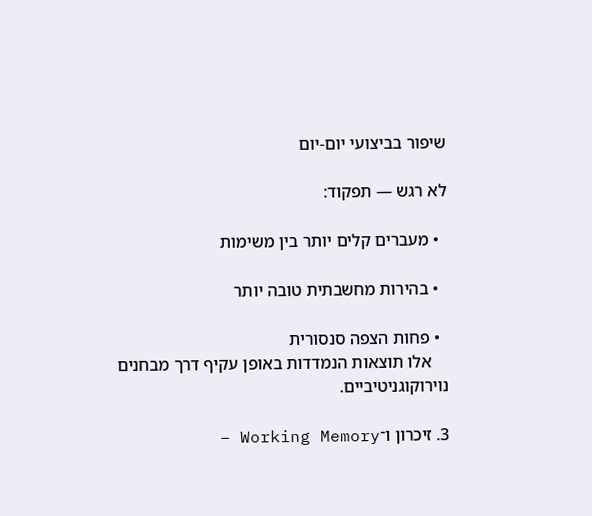שיפור בביצועי יום-יום

לא רגש — תפקוד:

  • מעברים קלים יותר בין משימות

  • בהירות מחשבתית טובה יותר

  • פחות הצפה סנסורית
    אלו תוצאות הנמדדות באופן עקיף דרך מבחנים נוירוקוגניטיביים.

3. זיכרון ו־Working Memory –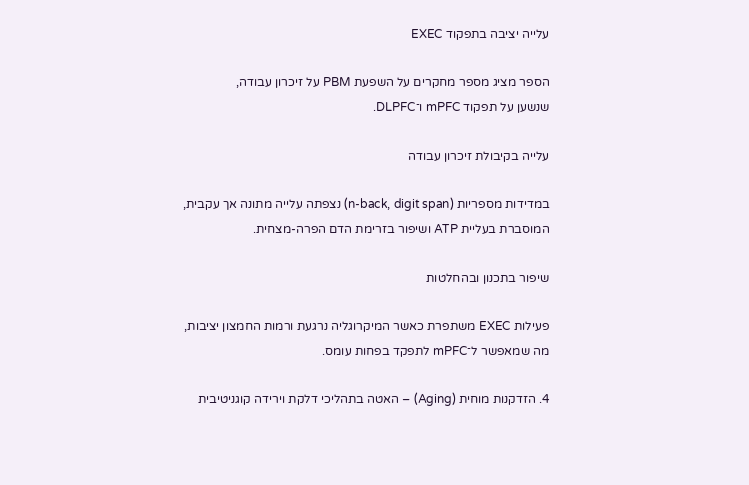עלייה יציבה בתפקוד EXEC

הספר מציג מספר מחקרים על השפעת PBM על זיכרון עבודה,
שנשען על תפקוד mPFC ו־DLPFC.

עלייה בקיבולת זיכרון עבודה

במדידות מספריות (n-back, digit span) נצפתה עלייה מתונה אך עקבית,
המוסברת בעליית ATP ושיפור בזרימת הדם הפרה-מצחית.

שיפור בתכנון ובהחלטות

פעילות EXEC משתפרת כאשר המיקרוגליה נרגעת ורמות החמצון יציבות,
מה שמאפשר ל־mPFC לתפקד בפחות עומס.

4. הזדקנות מוחית (Aging) – האטה בתהליכי דלקת וירידה קוגניטיבית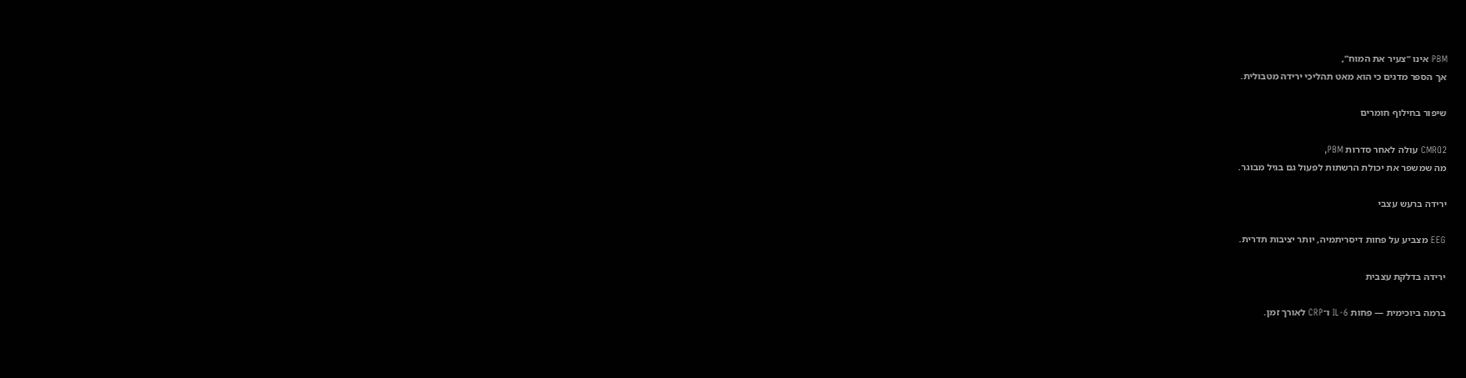PBM אינו “צעיר את המוח”,
אך הספר מדגים כי הוא מאט תהליכי ירידה מטבולית.

שיפור בחילוף חומרים

CMRO2 עולה לאחר סדרות PBM,
מה שמשפר את יכולת הרשתות לפעול גם בגיל מבוגר.

ירידה ברעש עצבי

EEG מצביע על פחות דיסריתמיה, יותר יציבות תדרית.

ירידה בדלקת עצבית

ברמה ביוכימית — פחות IL-6 ו־CRP לאורך זמן.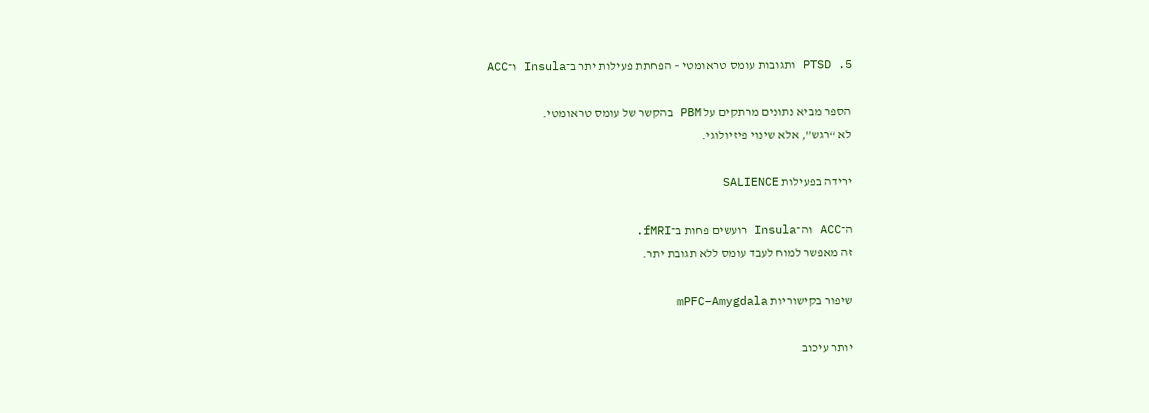5. PTSD ותגובות עומס טראומטי – הפחתת פעילות יתר ב־Insula ו־ACC

הספר מביא נתונים מרתקים על PBM בהקשר של עומס טראומטי.
לא “רגש”, אלא שינוי פיזיולוגי.

ירידה בפעילות SALIENCE

ה־ACC וה־Insula רועשים פחות ב־fMRI.
זה מאפשר למוח לעבד עומס ללא תגובת יתר.

שיפור בקישוריות mPFC–Amygdala

יותר עיכוב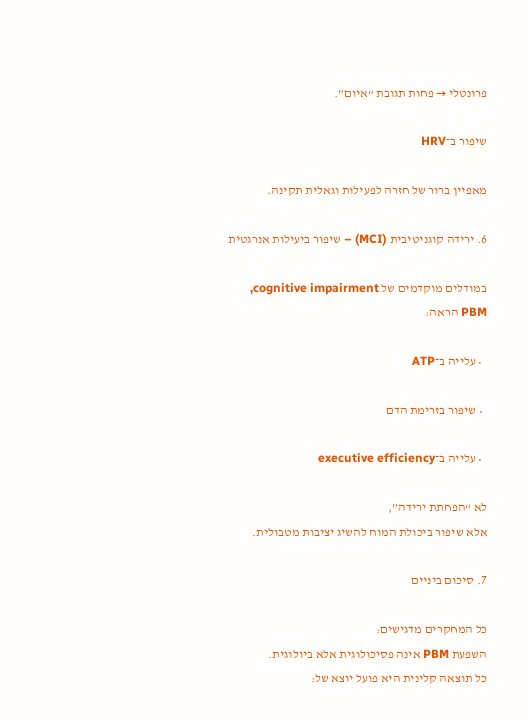פרונטלי → פחות תגובת “איום”.

שיפור ב־HRV

מאפיין ברור של חזרה לפעילות וגאלית תקינה.

6. ירידה קוגניטיבית (MCI) – שיפור ביעילות אנרגטית

במודלים מוקדמים של cognitive impairment,
PBM הראה:

  • עלייה ב־ATP

  • שיפור בזרימת הדם

  • עלייה ב־executive efficiency

לא “הפחתת ירידה”,
אלא שיפור ביכולת המוח להשיג יציבות מטבולית.

7. סיכום ביניים

כל המחקרים מדגישים:
השפעת PBM אינה פסיכולוגית אלא ביולוגית.
כל תוצאה קלינית היא פועל יוצא של: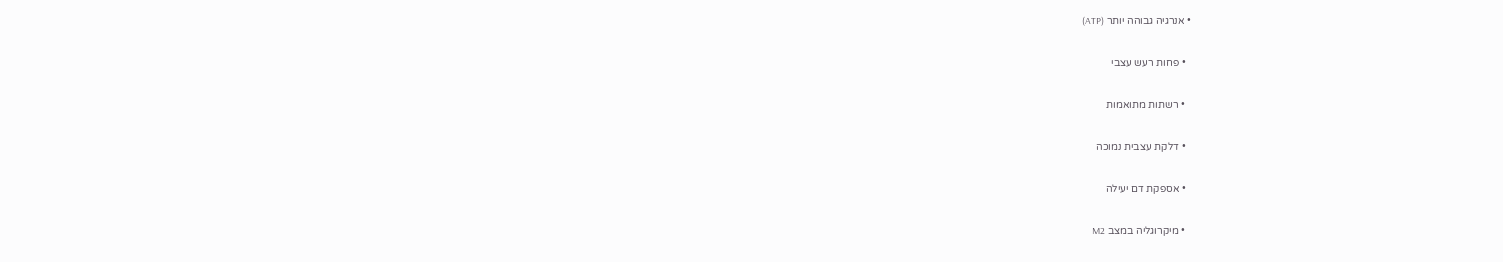• אנרגיה גבוהה יותר (ATP)

  • פחות רעש עצבי

  • רשתות מתואמות

  • דלקת עצבית נמוכה

  • אספקת דם יעילה

  • מיקרוגליה במצב M2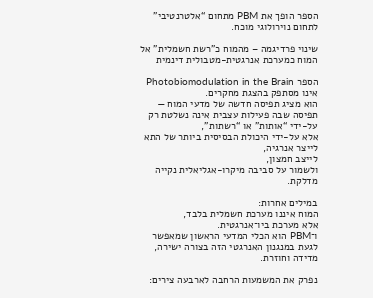הספר הופך את PBM מתחום “אלטרנטיבי” לתחום נוירולוגי מוכח.

שינוי פרדיגמה – מהמוח כ"רשת חשמלית" אל המוח כמערכת אנרגטית-מטבולית דינמית

הספר Photobiomodulation in the Brain אינו מסתפק בהצגת מחקרים.
הוא מציג תפיסה חדשה של מדעי המוח —
תפיסה שבה פעילות עצבית אינה נשלטת רק על-ידי “אותות” או “רשתות”,
אלא על-ידי היכולת הבסיסית ביותר של התא לייצר אנרגיה,
לייצב חמצון,
ולשמור על סביבה מיקרו-אגליאלית נקייה מדלקת.

במילים אחרות:
המוח איננו מערכת חשמלית בלבד,
אלא מערכת ביו־אנרגטית.
ו־PBM הוא הכלי המדעי הראשון שמאפשר לגעת במנגנון האנרגטי הזה בצורה ישירה, מדידה וחוזרת.

נפרק את המשמעות הרחבה לארבעה צירים: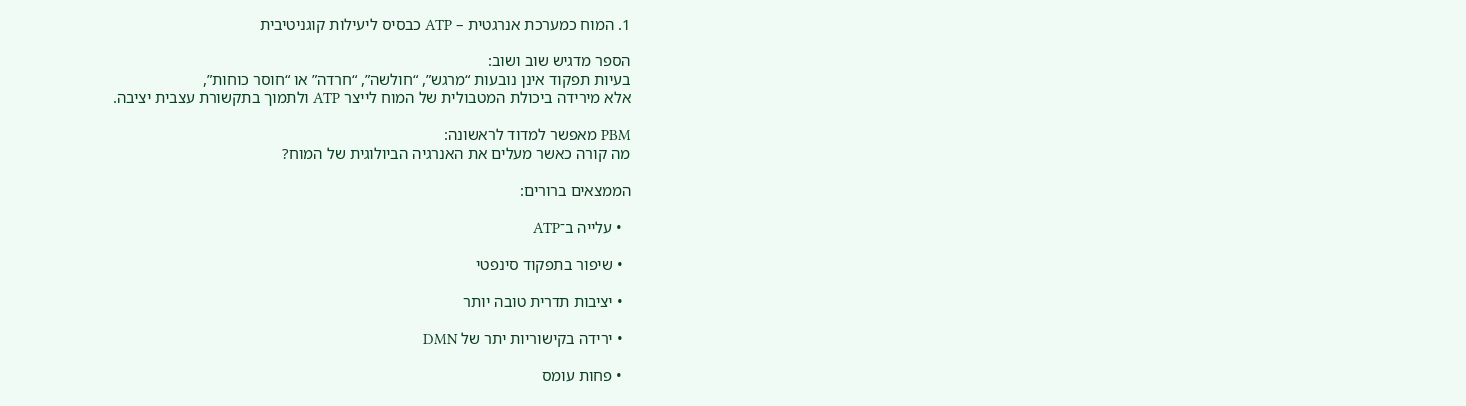1. המוח כמערכת אנרגטית – ATP כבסיס ליעילות קוגניטיבית

הספר מדגיש שוב ושוב:
בעיות תפקוד אינן נובעות “מרגש”, “חולשה”, “חרדה” או “חוסר כוחות”,
אלא מירידה ביכולת המטבולית של המוח לייצר ATP ולתמוך בתקשורת עצבית יציבה.

PBM מאפשר למדוד לראשונה:
מה קורה כאשר מעלים את האנרגיה הביולוגית של המוח?

הממצאים ברורים:

  • עלייה ב־ATP

  • שיפור בתפקוד סינפטי

  • יציבות תדרית טובה יותר

  • ירידה בקישוריות יתר של DMN

  • פחות עומס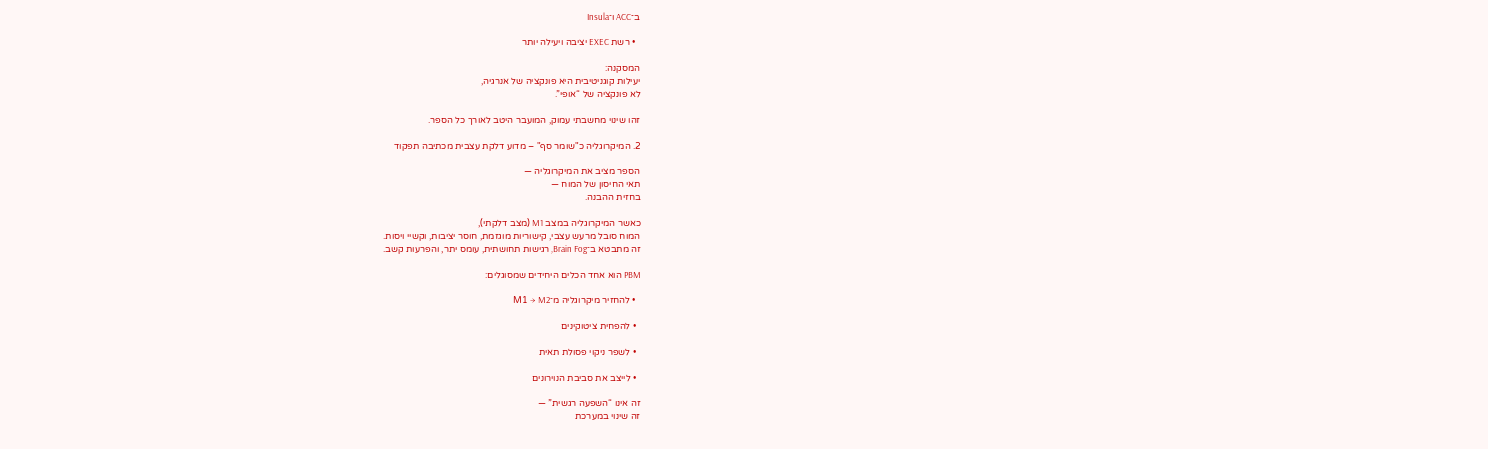ב־ACC ו־Insula

  • רשת EXEC יציבה ויעילה יותר

המסקנה:
יעילות קוגניטיבית היא פונקציה של אנרגיה,
לא פונקציה של “אופי”.

זהו שינוי מחשבתי עמוק, המועבר היטב לאורך כל הספר.

2. המיקרוגליה כ"שומר סף" – מדוע דלקת עצבית מכתיבה תפקוד

הספר מציב את המיקרוגליה —
תאי החיסון של המוח —
בחזית ההבנה.

כאשר המיקרוגליה במצב M1 (מצב דלקתי),
המוח סובל מרעש עצבי, קישוריות מוגזמת, חוסר יציבות, וקשיי ויסות.
זה מתבטא ב־Brain Fog, רגישות תחושתית, עומס יתר, והפרעות קשב.

PBM הוא אחד הכלים היחידים שמסוגלים:

  • להחזיר מיקרוגליה מ־M1 → M2

  • להפחית ציטוקינים

  • לשפר ניקוי פסולת תאית

  • לייצב את סביבת הנוירונים

זה אינו “השפעה רגשית” —
זה שינוי במערכת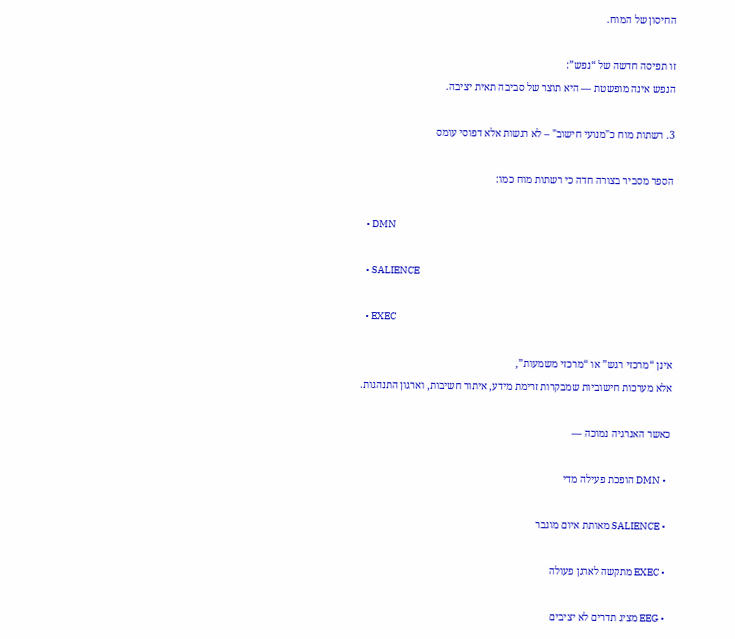החיסון של המוח.

זו תפיסה חדשה של “נפש”:
הנפש אינה מופשטת — היא תוצר של סביבה תאית יציבה.

3. רשתות מוח כ"מנועי חישוב" – לא רגשות אלא דפוסי עומס

הספר מסביר בצורה חדה כי רשתות מוח כמו:

  • DMN

  • SALIENCE

  • EXEC

אינן “מרכזי רגש” או “מרכזי משמעות”,
אלא מערכות חישוביות שמבקרות זרימת מידע, איתור חשיבות, וארגון התנהגות.

כאשר האנרגיה נמוכה —

  • DMN הופכת פעילה מדי

  • SALIENCE מאותת איום מוגבר

  • EXEC מתקשה לארגן פעולה

  • EEG מציג תדרים לא יציבים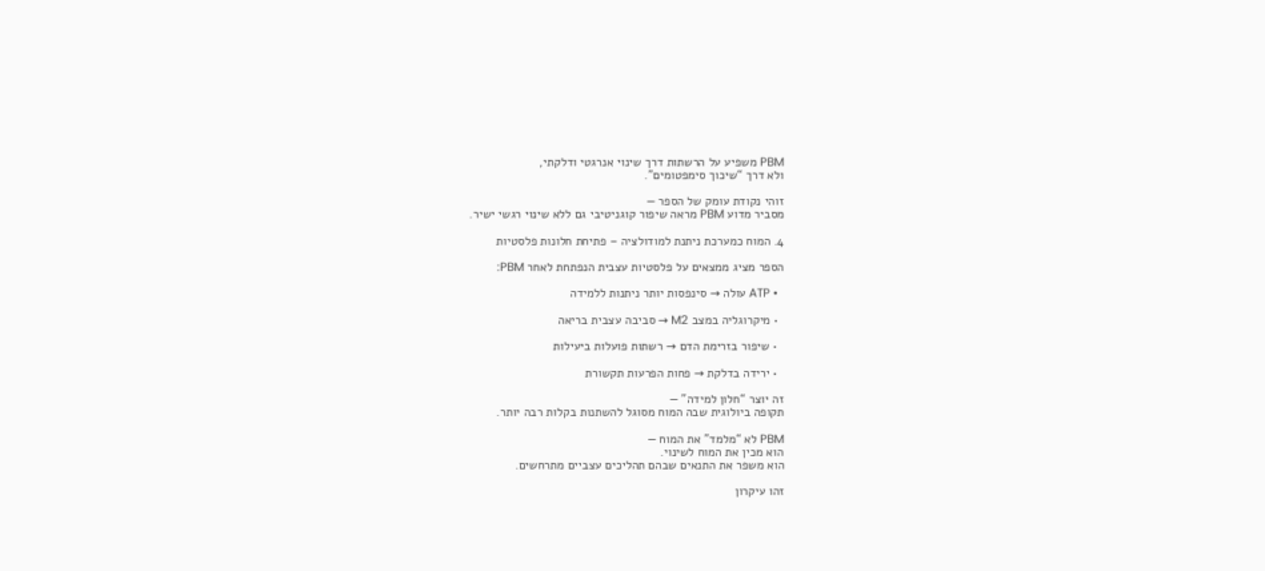PBM משפיע על הרשתות דרך שינוי אנרגטי ודלקתי,
ולא דרך “שיכוך סימפטומים”.

זוהי נקודת עומק של הספר —
מסביר מדוע PBM מראה שיפור קוגניטיבי גם ללא שינוי רגשי ישיר.

4. המוח כמערכת ניתנת למודולציה – פתיחת חלונות פלסטיות

הספר מציג ממצאים על פלסטיות עצבית הנפתחת לאחר PBM:

  • ATP עולה → סינפסות יותר ניתנות ללמידה

  • מיקרוגליה במצב M2 → סביבה עצבית בריאה

  • שיפור בזרימת הדם → רשתות פועלות ביעילות

  • ירידה בדלקת → פחות הפרעות תקשורת

זה יוצר “חלון למידה” —
תקופה ביולוגית שבה המוח מסוגל להשתנות בקלות רבה יותר.

PBM לא “מלמד” את המוח —
הוא מכין את המוח לשינוי.
הוא משפר את התנאים שבהם תהליכים עצביים מתרחשים.

זהו עיקרון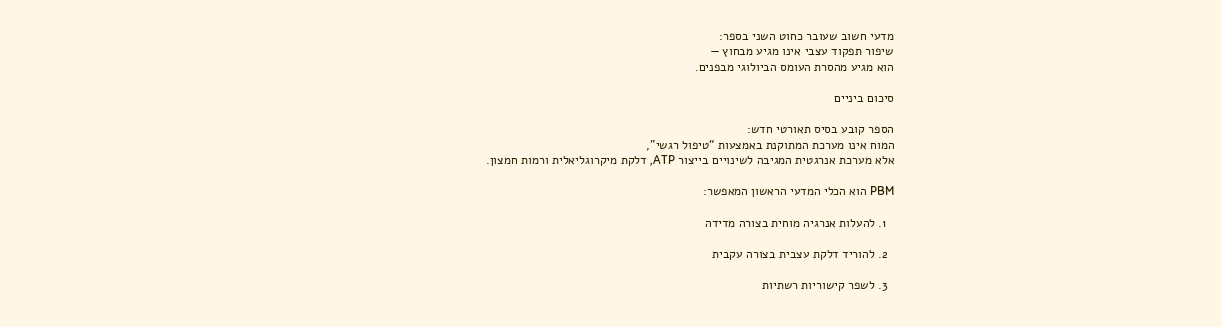מדעי חשוב שעובר כחוט השני בספר:
שיפור תפקוד עצבי אינו מגיע מבחוץ —
הוא מגיע מהסרת העומס הביולוגי מבפנים.

סיכום ביניים

הספר קובע בסיס תאורטי חדש:
המוח אינו מערכת המתוקנת באמצעות “טיפול רגשי”,
אלא מערכת אנרגטית המגיבה לשינויים בייצור ATP, דלקת מיקרוגליאלית ורמות חמצון.

PBM הוא הכלי המדעי הראשון המאפשר:

  1. להעלות אנרגיה מוחית בצורה מדידה

  2. להוריד דלקת עצבית בצורה עקבית

  3. לשפר קישוריות רשתיות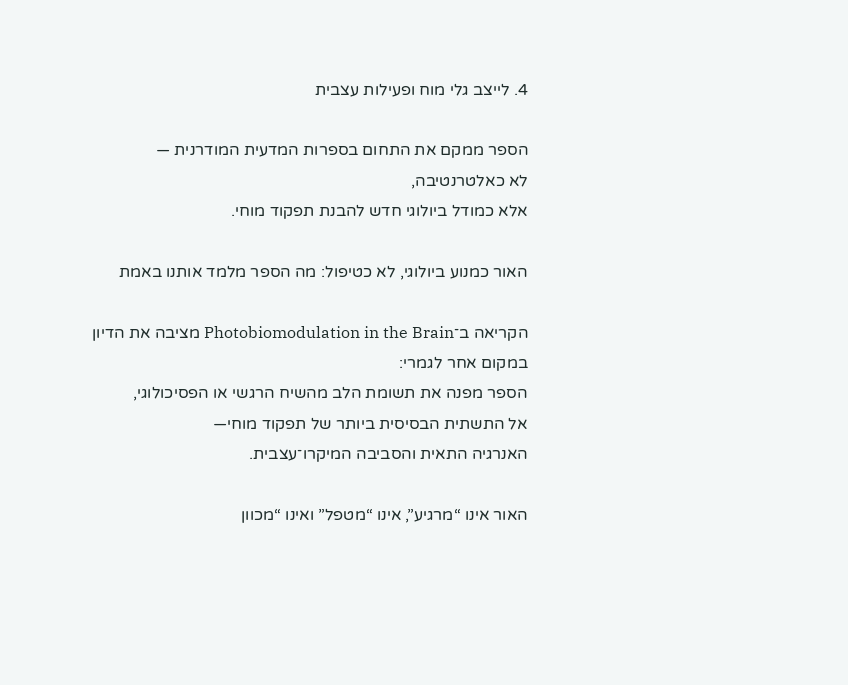4. לייצב גלי מוח ופעילות עצבית

הספר ממקם את התחום בספרות המדעית המודרנית —
לא כאלטרנטיבה,
אלא כמודל ביולוגי חדש להבנת תפקוד מוחי.

האור כמנוע ביולוגי, לא כטיפול: מה הספר מלמד אותנו באמת

הקריאה ב־Photobiomodulation in the Brain מציבה את הדיון במקום אחר לגמרי:
הספר מפנה את תשומת הלב מהשיח הרגשי או הפסיכולוגי,
אל התשתית הבסיסית ביותר של תפקוד מוחי—
האנרגיה התאית והסביבה המיקרו־עצבית.

האור אינו “מרגיע”, אינו “מטפל” ואינו “מכוון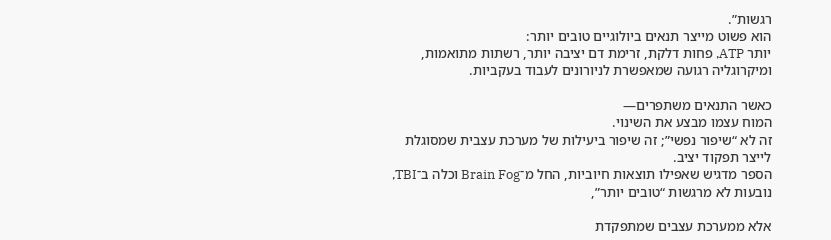רגשות”.
הוא פשוט מייצר תנאים ביולוגיים טובים יותר:
יותר ATP, פחות דלקת, זרימת דם יציבה יותר, רשתות מתואמות,
ומיקרוגליה רגועה שמאפשרת לניורונים לעבוד בעקביות.

כאשר התנאים משתפרים—
המוח עצמו מבצע את השינוי.
זה לא “שיפור נפשי”; זה שיפור ביעילות של מערכת עצבית שמסוגלת לייצר תפקוד יציב.
הספר מדגיש שאפילו תוצאות חיוביות, החל מ־Brain Fog וכלה ב־TBI, נובעות לא מרגשות “טובים יותר”,

אלא ממערכת עצבים שמתפקדת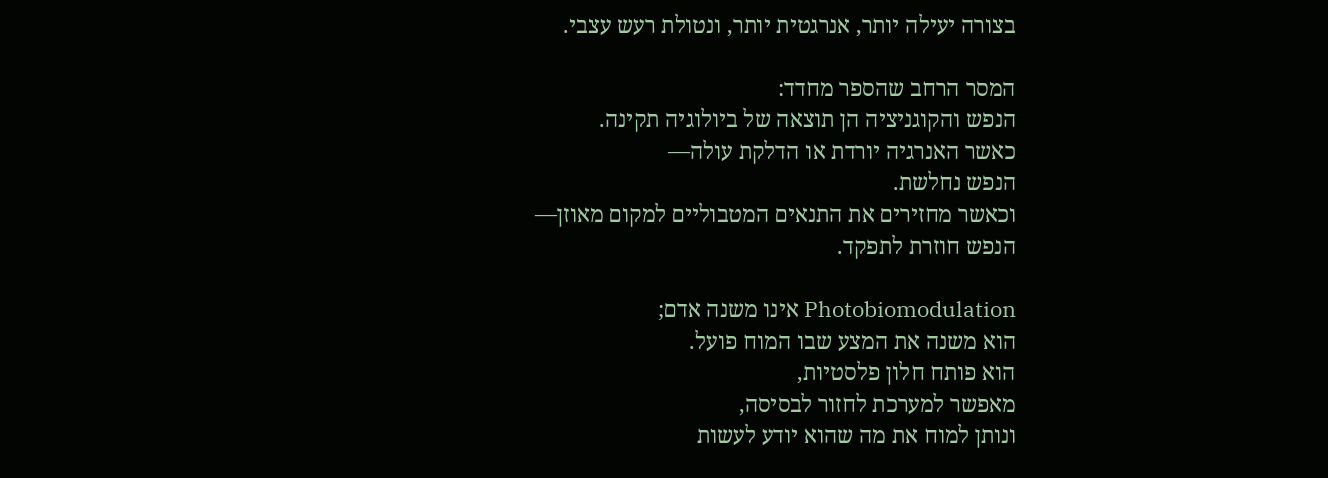בצורה יעילה יותר, אנרגטית יותר, ונטולת רעש עצבי.

המסר הרחב שהספר מחדד:
הנפש והקוגניציה הן תוצאה של ביולוגיה תקינה.
כאשר האנרגיה יורדת או הדלקת עולה—
הנפש נחלשת.
וכאשר מחזירים את התנאים המטבוליים למקום מאוזן—
הנפש חוזרת לתפקד.

Photobiomodulation אינו משנה אדם;
הוא משנה את המצע שבו המוח פועל.
הוא פותח חלון פלסטיות,
מאפשר למערכת לחזור לבסיסה,
ונותן למוח את מה שהוא יודע לעשות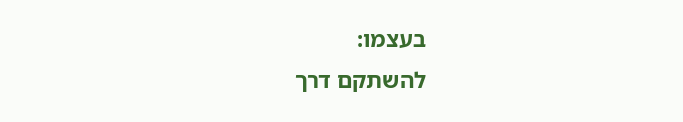בעצמו:
להשתקם דרך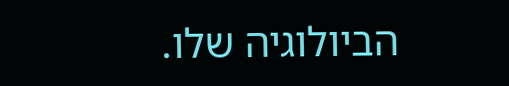הביולוגיה שלו.